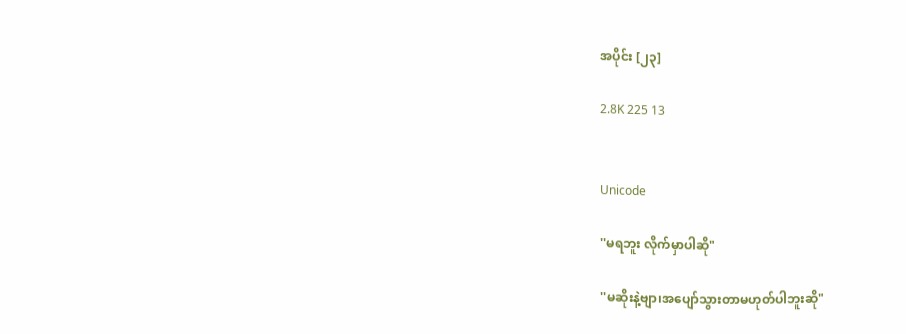အပိုင်း [၂၃]

2.8K 225 13


Unicode

''မရဘူး လိုက်မှာပါဆို"

''မဆိုးနဲ့ဗျာ၊အပျော်သွားတာမဟုတ်ပါဘူးဆို"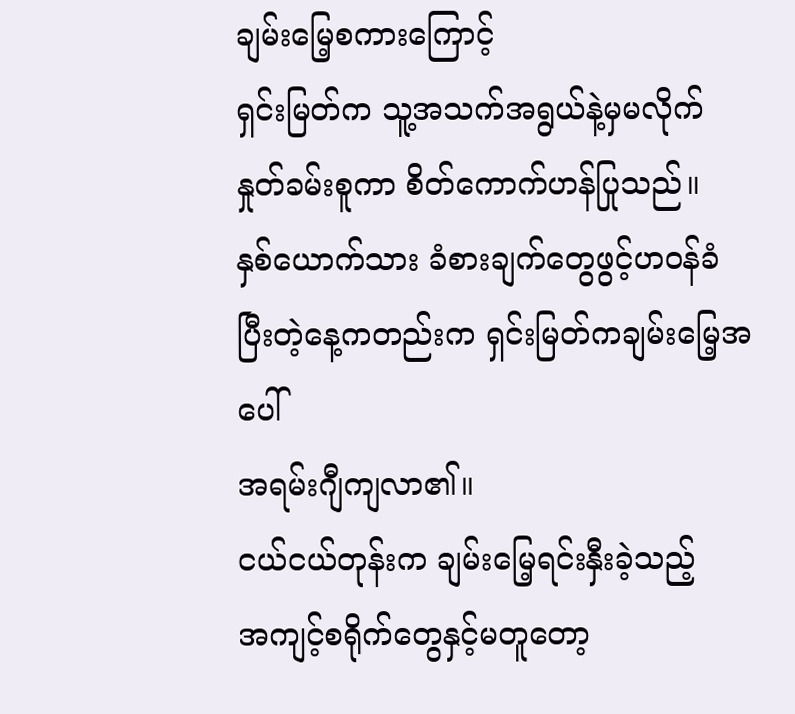ချမ်းမြေ့စကားကြောင့်
ရှင်းမြတ်က သူ့အသက်အရွယ်နဲ့မှမလိုက်
နှုတ်ခမ်းစူကာ စိတ်ကောက်ဟန်ပြုသည်။
နှစ်ယောက်သား ခံစားချက်တွေဖွင့်ဟဝန်ခံ
ပြီးတဲ့နေ့ကတည်းက ရှင်းမြတ်ကချမ်းမြေ့အပေါ်
အရမ်းဂျီကျလာ၏။
ငယ်ငယ်တုန်းက ချမ်းမြေ့ရင်းနှီးခဲ့သည့်
အကျင့်စရိုက်တွေနှင့်မတူတော့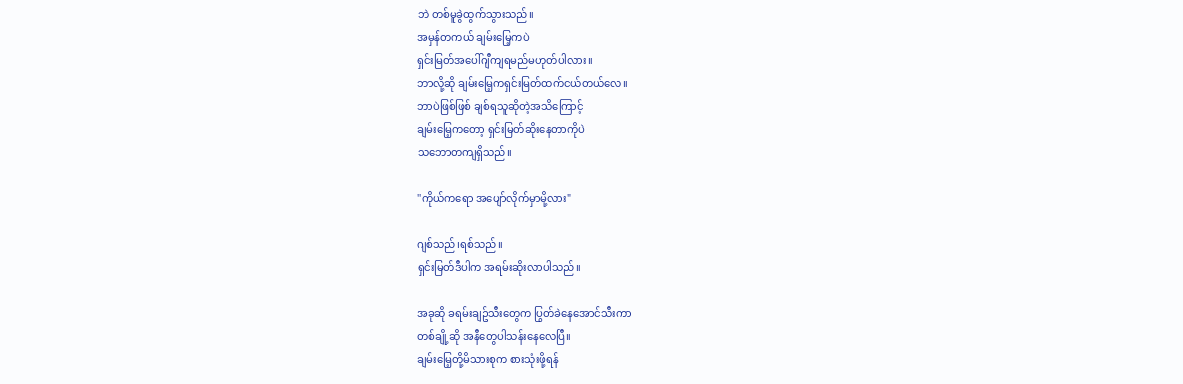ဘဲ တစ်မူခွဲထွက်သွားသည်။
အမှန်တကယ် ချမ်းမြေ့ကပဲ
ရှင်းမြတ်အပေါ်ဂျီကျရမည်မဟုတ်ပါလား။
ဘာလို့ဆို ချမ်းမြေ့ကရှင်းမြတ်ထက်ငယ်တယ်လေ။
ဘာပဲဖြစ်ဖြစ် ချစ်ရသူဆိုတဲ့အသိကြောင့်
ချမ်းမြေ့ကတော့ ရှင်းမြတ်ဆိုးနေတာကိုပဲ
သဘောတကျရှိသည်။

''ကိုယ်ကရော အပျော်လိုက်မှာမို့လား"

ဂျစ်သည်၊ရစ်သည်။
ရှင်းမြတ်ဒီပါက အရမ်းဆိုးလာပါသည်။

အခုဆို ခရမ်းချဥ်သီးတွေက ပြွတ်ခဲနေအောင်သီးကာ
တစ်ချို့ဆို အနီတွေပါသန်းနေလေပြီ။
ချမ်းမြေ့တို့မိသားစုက စားသုံးဖို့ရန်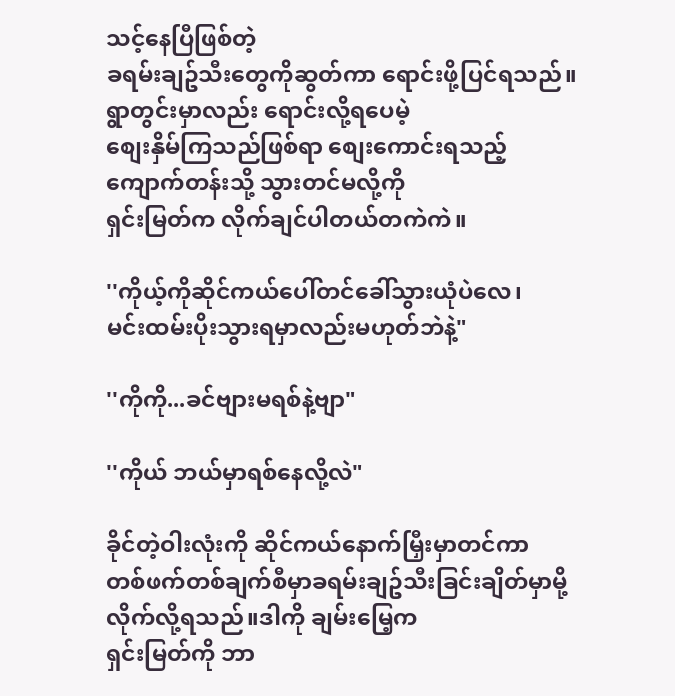သင့်နေပြီဖြစ်တဲ့
ခရမ်းချဥ်သီးတွေကိုဆွတ်ကာ ရောင်းဖို့ပြင်ရသည်။
ရွာတွင်းမှာလည်း ရောင်းလို့ရပေမဲ့
စျေးနှိမ်ကြသည်ဖြစ်ရာ စျေးကောင်းရသည့်
ကျောက်တန်းသို့ သွားတင်မလို့ကို
ရှင်းမြတ်က လိုက်ချင်ပါတယ်တကဲကဲ။

''ကိုယ့်ကိုဆိုင်ကယ်ပေါ်တင်ခေါ်သွားယုံပဲလေ၊
မင်းထမ်းပိုးသွားရမှာလည်းမဟုတ်ဘဲနဲ့"

''ကိုကို...ခင်ဗျားမရစ်နဲ့ဗျာ"

''ကိုယ် ဘယ်မှာရစ်နေလို့လဲ"

ခိုင်တဲ့ဝါးလုံးကို ဆိုင်ကယ်နောက်မြှီးမှာတင်ကာ
တစ်ဖက်တစ်ချက်စီမှာခရမ်းချဥ်သီးခြင်းချိတ်မှာမို့
လိုက်လို့ရသည်။ဒါကို ချမ်းမြေ့က
ရှင်းမြတ်ကို ဘာ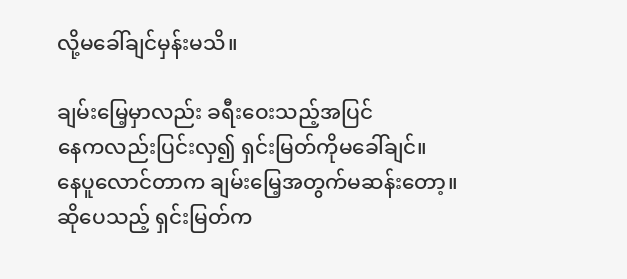လို့မခေါ်ချင်မှန်းမသိ။

ချမ်းမြေ့မှာလည်း ခရီးဝေးသည့်အပြင်
နေကလည်းပြင်းလှ၍ ရှင်းမြတ်ကိုမခေါ်ချင်။
နေပူလောင်တာက ချမ်းမြေ့အတွက်မဆန်းတော့။
ဆိုပေသည့် ရှင်းမြတ်က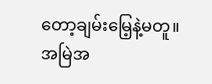တော့ချမ်းမြေ့နဲ့မတူ။
အမြဲအ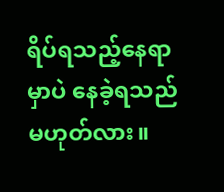ရိပ်ရသည့်နေရာမှာပဲ နေခဲ့ရသည်မဟုတ်လား။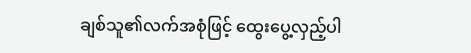ချစ်သူ၏လက်အစုံဖြင့် ထွေးပွေ့လှည့်ပါ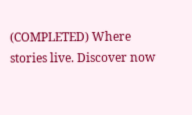(COMPLETED) Where stories live. Discover now